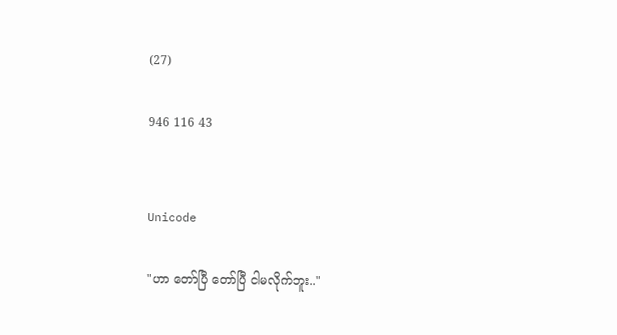(27)

946 116 43


Unicode

"ဟာ တော်ပြီ တော်ပြီ ငါမလိုက်ဘူး.."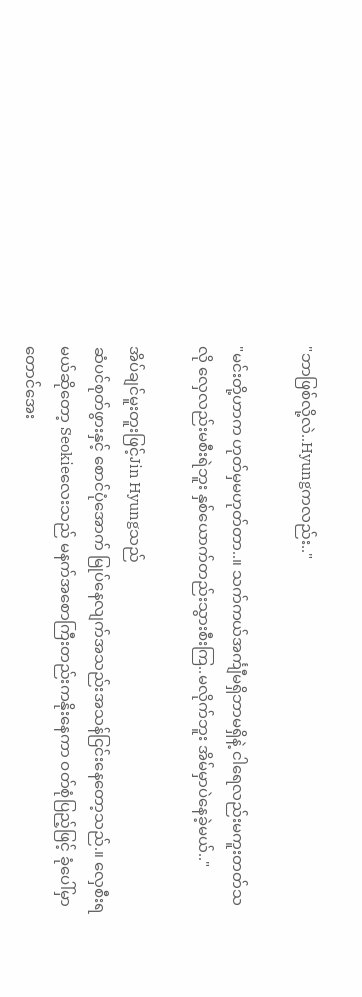"ဘာဖြစ်လို့လဲ..Hyungကလည်း.."

"မင်းတို့ဟာက ဟုတ်မှမဟုတ်တာ..။ သက်ကယ်အင်္ကျီမရှိဘာမရှိနဲ့ ငါရေလည်းမကူးတတ်သလို လှေလည်းမစီးရဲဘူး နှစ်ယောက်တည်းသွားစီးကြ..မလိုက်ဘူး အိမ်မှာပဲနေခဲ့မယ်.."

အိပ်ချင်မူးတူးဖြင့်Jin Hyungသည်
ဆံပင်စုတ်ဖွားနှင့် စောင်ပုံအောက် မြုပ်နေလျက်အသည်းအသန်ငြင်းနေတော့သည်.။ လှေစီးရမယ်ဆိုတော့ Seokieလေးသည် မနက်အစောကြီးတည်းကနိုးနေကာ ဝတ်စုံပြည့်ဖြင့် ခုံပေါ်မှာတောင်အေး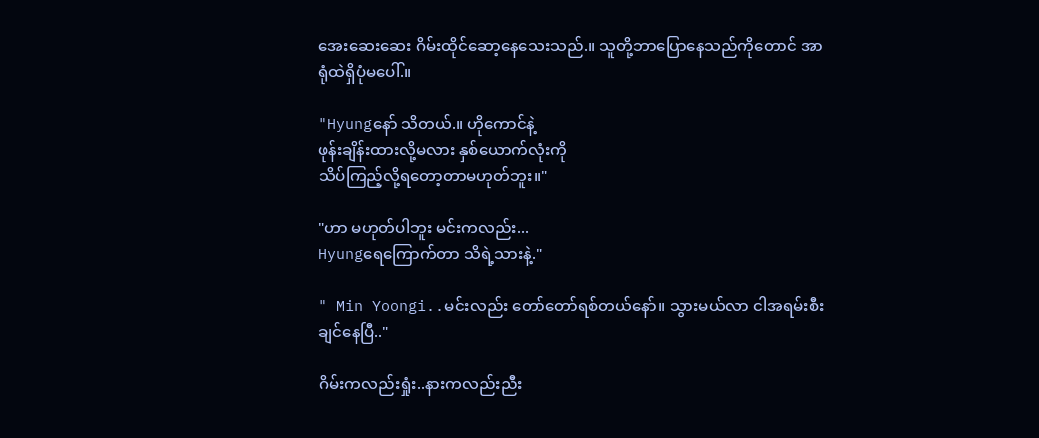အေးဆေးဆေး ဂိမ်းထိုင်ဆော့နေသေးသည်.။ သူတို့ဘာပြောနေသည်ကိုတောင် အာရုံထဲရှိပုံမပေါ်.။

"Hyungနော် သိတယ်.။ ဟိုကောင်နဲ့
ဖုန်းချိန်းထားလို့မလား နှစ်ယောက်လုံးကို
သိပ်ကြည့်လို့ရတော့တာမဟုတ်ဘူး။"

"ဟာ မဟုတ်ပါဘူး မင်းကလည်း...
Hyungရေကြောက်တာ သိရဲ့သားနဲ့."

" Min Yoongi..မင်းလည်း တော်တော်ရစ်တယ်နော်။ သွားမယ်လာ ငါအရမ်းစီးချင်နေပြီ.."

ဂိမ်းကလည်းရှုံး..နားကလည်းညီး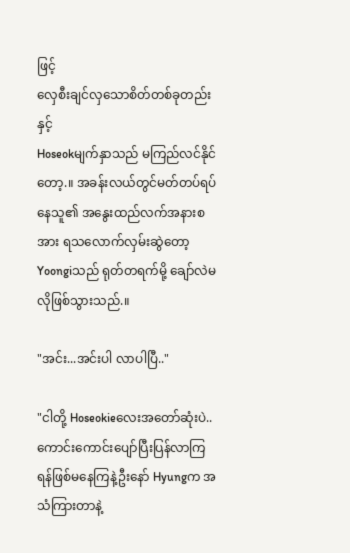ဖြင့်
လှေစီးချင်လှသောစိတ်တစ်ခုတည်းနှင့်
Hoseokမျက်နှာသည် မကြည်လင်နိုင်တော့.။ အခန်းလယ်တွင်မတ်တပ်ရပ်နေသူ၏ အနွေးထည်လက်အနားစအား ရသလောက်လှမ်းဆွဲတော့ Yoongiသည် ရုတ်တရက်မို့ ချော်လဲမလိုဖြစ်သွားသည်.။

"အင်း...အင်းပါ လာပါပြီ.."

"ငါတို့ Hoseokieလေးအတော်ဆုံးပဲ..
ကောင်းကောင်းပျော်ပြီးပြန်လာကြ ရန်ဖြစ်မနေကြနဲ့ဦးနော် Hyungက အသံကြားတာနဲ့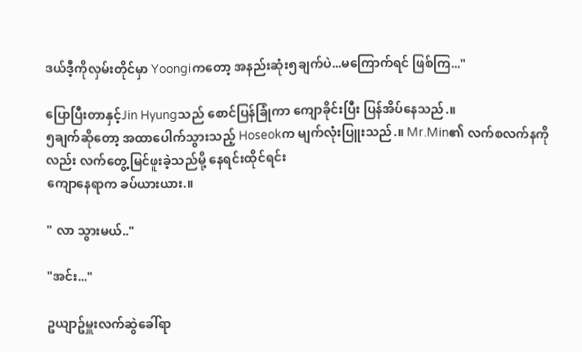ဒယ်ဒီ့ကိုလှမ်းတိုင်မှာ Yoongiကတော့ အနည်းဆုံး၅ချက်ပဲ...မကြောက်ရင် ဖြစ်ကြ..."

ပြောပြီးတာနှင့်Jin Hyungသည် စောင်ပြန်ခြုံကာ ကျောခိုင်းပြီး ပြန်အိပ်နေသည်.။
၅ချက်ဆိုတော့ အထာပေါက်သွားသည့် Hoseokက မျက်လုံးပြူးသည်.။ Mr.Min၏ လက်စလက်နကိုလည်း လက်တွေ့မြင်ဖူးခဲ့သည်မို့ နေရင်းထိုင်ရင်း
ကျောနေရာက ခပ်ယားယား.။

" လာ သွားမယ်.."

"အင်း..."

ဥယျာဥ်မှူးလက်ဆွဲခေါ်ရာ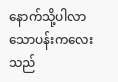နောက်သို့ပါလာသောပန်းကလေးသည်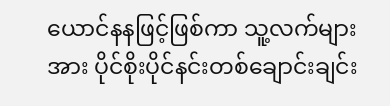ယောင်နနဖြင့်ဖြစ်ကာ သူ့လက်များအား ပိုင်စိုးပိုင်နင်းတစ်ချောင်းချင်း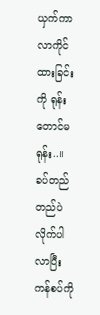ယှက်ကာ လာကိုင်ထားခြင်းကို ရုန်းတောင်မရုန်း..။ ခပ်တည်တည်ပဲလိုက်ပါလာပြီး ကန်စပ်ကို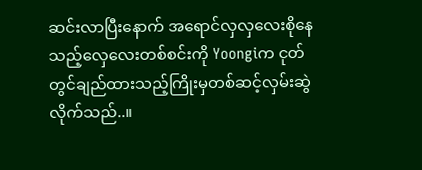ဆင်းလာပြီးနောက် အရောင်လှလှလေးစိုနေသည့်လှေလေးတစ်စင်းကို Yoongiက ငုတ်တွင်ချည်ထားသည့်ကြိုးမှတစ်ဆင့်လှမ်းဆွဲလိုက်သည်..။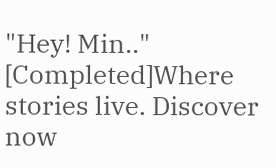"Hey! Min.."  [Completed]Where stories live. Discover now